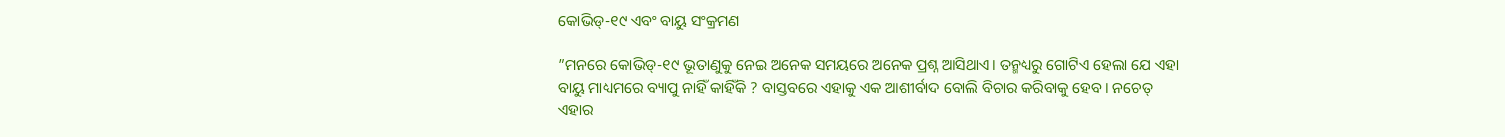କୋଭିଡ୍‌-୧୯ ଏବଂ ବାୟୁ ସଂକ୍ରମଣ

”ମନରେ କୋଭିଡ୍‌-୧୯ ଭୂତାଣୁକୁ ନେଇ ଅନେକ ସମୟରେ ଅନେକ ପ୍ରଶ୍ନ ଆସିଥାଏ। ତନ୍ମଧ୍ୟରୁ ଗୋଟିଏ ହେଲା ଯେ ଏହା ବାୟୁ ମାଧ୍ୟମରେ ବ୍ୟାପୁ ନାହିଁ କାହିଁକି ? ବାସ୍ତବରେ ଏହାକୁ ଏକ ଆଶୀର୍ବାଦ ବୋଲି ବିଚାର କରିବାକୁ ହେବ। ନଚେତ୍‌ ଏହାର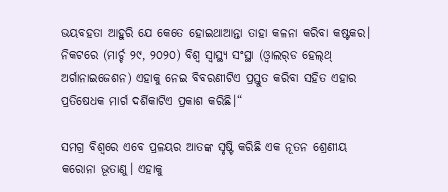ଭୟବହତା ଆହୁରି ଯେ କେତେ ହୋଇଥାଆନ୍ତା ତାହା କଳନା କରିବା କଷ୍ଟକର। ନିକଟରେ (ମାର୍ଚ୍ଚ ୨୯, ୨୦୨୦) ବିଶ୍ୱ ସ୍ବାସ୍ଥ୍ୟ ସଂସ୍ଥା (ଓ୍ବାଲର୍‌ଡ ହେଲ୍‌ଥ୍‌ ଅର୍ଗାନାଇଜେଶନ) ଏହାକୁ ନେଇ ବିବରଣୀଟିଏ ପ୍ରସ୍ତୁତ କରିବା ସହିତ ଏହାର ପ୍ରତିଷେଧକ ମାର୍ଗ ଦର୍ଶିକାଟିଏ ପ୍ରକାଶ କରିଛି।“

ସମଗ୍ର ବିଶ୍ୱରେ ଏବେ ପ୍ରଳୟର ଆତଙ୍କ ସୃଷ୍ଟି କରିଛି ଏକ ନୂତନ ଶ୍ରେଣୀୟ କରୋନା ଭୂତାଣୁ। ଏହାକୁ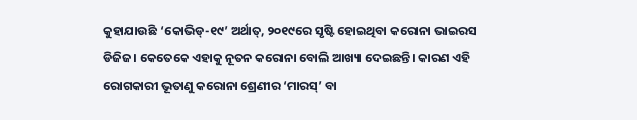କୁହାଯାଉଛି ‘କୋଭିଡ୍‌-୧୯’ ଅର୍ଥାତ୍‌, ୨୦୧୯ରେ ସୃଷ୍ଟି ହୋଇଥିବା କରୋନା ଭାଇରସ ଡିଜିଜ। କେତେକେ ଏହାକୁ ନୂତନ କରୋନା ବୋଲି ଆଖ୍ୟା ଦେଇଛନ୍ତି। କାରଣ ଏହି ରୋଗକାରୀ ଭୂତାଣୁ କରୋନା ଶ୍ରେଣୀର ‘ମାରସ୍‌’ ବା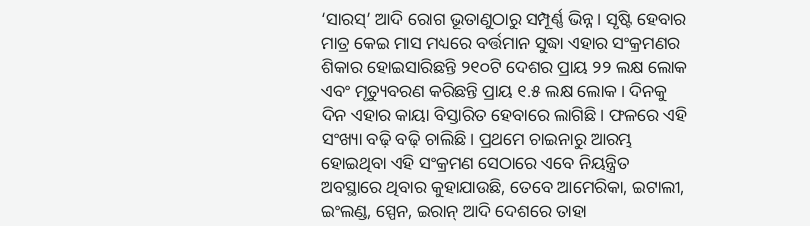‘ସାରସ୍‌’ ଆଦି ରୋଗ ଭୂତାଣୁଠାରୁ ସମ୍ପୂର୍ଣ୍ଣ ଭିନ୍ନ। ସୃଷ୍ଟି ହେବାର ମାତ୍ର କେଇ ମାସ ମଧ୍ୟରେ ବର୍ତ୍ତମାନ ସୁଦ୍ଧା ଏହାର ସଂକ୍ରମଣର ଶିକାର ହୋଇସାରିଛନ୍ତି ୨୧୦ଟି ଦେଶର ପ୍ରାୟ ୨୨ ଲକ୍ଷ ଲୋକ ଏବଂ ମୃତ୍ୟୁବରଣ କରିଛନ୍ତି ପ୍ରାୟ ୧.୫ ଲକ୍ଷ ଲୋକ। ଦିନକୁ ଦିନ ଏହାର କାୟା ବିସ୍ତାରିତ ହେବାରେ ଲାଗିଛି। ଫଳରେ ଏହି ସଂଖ୍ୟା ବଢ଼ି ବଢ଼ି ଚାଲିଛି। ପ୍ରଥମେ ଚାଇନାରୁ ଆରମ୍ଭ ହୋଇଥିବା ଏହି ସଂକ୍ରମଣ ସେଠାରେ ଏବେ ନିୟନ୍ତ୍ରିତ ଅବସ୍ଥାରେ ଥିବାର କୁହାଯାଉଛି, ତେବେ ଆମେରିକା, ଇଟାଲୀ, ଇଂଲଣ୍ଡ, ସ୍ପେନ, ଇରାନ୍‌ ଆଦି ଦେଶରେ ତାହା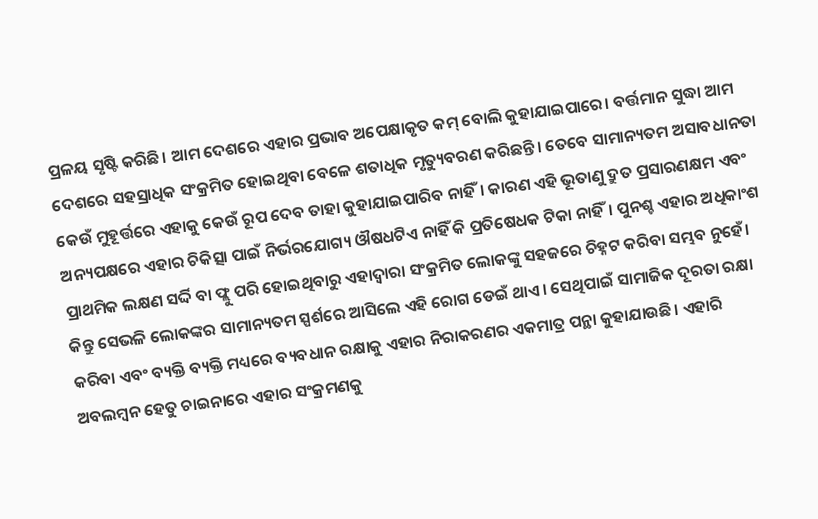ପ୍ରଳୟ ସୃଷ୍ଟି କରିଛି। ଆମ ଦେଶରେ ଏହାର ପ୍ରଭାବ ଅପେକ୍ଷାକୃତ କମ୍‌ ବୋଲି କୁହାଯାଇପାରେ। ବର୍ତ୍ତମାନ ସୁଦ୍ଧା ଆମ ଦେଶରେ ସହସ୍ରାଧିକ ସଂକ୍ରମିତ ହୋଇଥିବା ବେଳେ ଶତାଧିକ ମୃତ୍ୟୁବରଣ କରିଛନ୍ତି। ତେବେ ସାମାନ୍ୟତମ ଅସାବଧାନତା କେଉଁ ମୁହୂର୍ତ୍ତରେ ଏହାକୁ କେଉଁ ରୂପ ଦେବ ତାହା କୁହାଯାଇପାରିବ ନାହିଁ। କାରଣ ଏହି ଭୂତାଣୁ ଦ୍ରୁତ ପ୍ରସାରଣକ୍ଷମ ଏବଂ ଅନ୍ୟପକ୍ଷରେ ଏହାର ଚିକିତ୍ସା ପାଇଁ ନିର୍ଭରଯୋଗ୍ୟ ଔଷଧଟିଏ ନାହିଁ କି ପ୍ରତିଷେଧକ ଟିକା ନାହିଁ। ପୁନଶ୍ଚ ଏହାର ଅଧିକାଂଶ ପ୍ରାଥମିକ ଲକ୍ଷଣ ସର୍ଦ୍ଦି ବା ଫ୍ଲୁ ପରି ହୋଇଥିବାରୁ ଏହାଦ୍ୱାରା ସଂକ୍ରମିତ ଲୋକଙ୍କୁ ସହଜରେ ଚିହ୍ନଟ କରିବା ସମ୍ଭବ ନୁହେଁ। କିନ୍ତୁ ସେଭଳି ଲୋକଙ୍କର ସାମାନ୍ୟତମ ସ୍ପର୍ଶରେ ଆସିଲେ ଏହି ରୋଗ ଡେଇଁ ଥାଏ। ସେଥିପାଇଁ ସାମାଜିକ ଦୂରତା ରକ୍ଷା କରିବା ଏବଂ ବ୍ୟକ୍ତି ବ୍ୟକ୍ତି ମଧ୍ୟରେ ବ୍ୟବଧାନ ରକ୍ଷାକୁ ଏହାର ନିରାକରଣର ଏକମାତ୍ର ପନ୍ଥା କୁହାଯାଉଛି। ଏହାରି ଅବଲମ୍ବନ ହେତୁ ଚାଇନାରେ ଏହାର ସଂକ୍ରମଣକୁ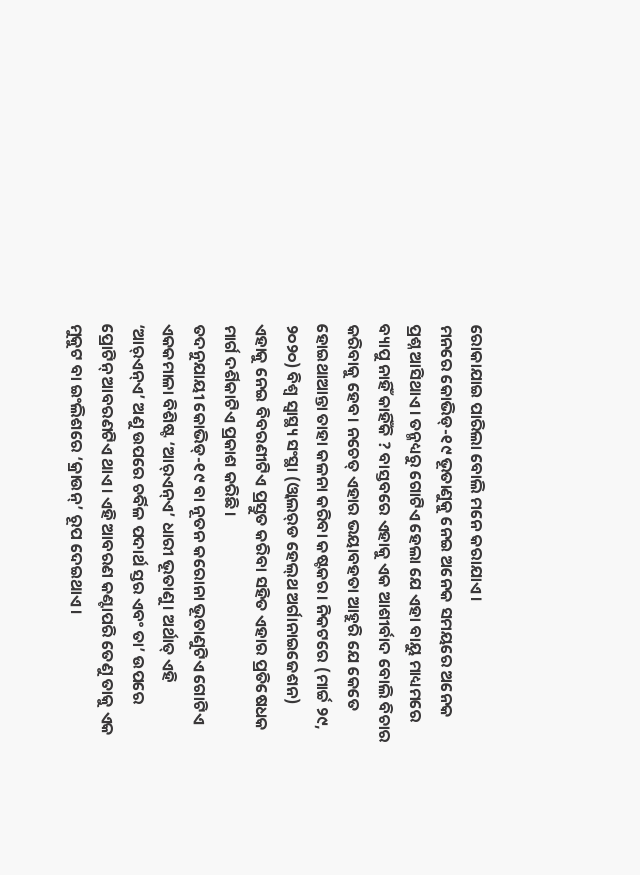ରୋକାଯାଇ ପାରିଲା ବୋଲି ମନେ କରାଯାଏ।
ମନରେ କୋଭିଡ୍‌-୧୯ ଭୂତାଣୁକୁ ନେଇ ଅନେକ ସମୟରେ ଅନେକ ପ୍ରଶ୍ନ ଆସିଥାଏ। ତନ୍ମଧ୍ୟରୁ ଗୋଟିଏ ହେଲା ଯେ ଏହା ବାୟୁ ମାଧ୍ୟମରେ ବ୍ୟାପୁ ନାହିଁ କାହିଁକି ? ବାସ୍ତବରେ ଏହାକୁ ଏକ ଆଶୀର୍ବାଦ ବୋଲି ବିଚାର କରିବାକୁ ହେବ। ନଚେତ୍‌ ଏହାର ଭୟାବହତା ଆହୁରି ଯେ କେତେ ହୋଇଥାଆନ୍ତା ତାହା କଳନା କରିବା କଷ୍ଟକର। ନିକଟରେ (ମାର୍ଚ୍ଚ ୨୯, ୨୦୨୦) ବିଶ୍ୱ ସ୍ବାସ୍ଥ୍ୟ ସଂସ୍ଥା (ଓ୍ବାଲର୍‌ଡ ହେଲ୍‌ଥ ଅର୍ଗାନାଇଜେଶନ) ଏହାକୁ ନେଇ ବିବରଣୀଟିଏ ପ୍ରସ୍ତୁତ କରିବା ସହିତ ଏହାର ପ୍ରତିଷେଧକ ମାର୍ଗ ଦର୍ଶିକାଟିଏ ପ୍ରକାଶ କରିଛି।
ତଦନୁଯାୟୀ କୋଭିଡ୍‌-୧୯ ବା ନୂତନ କରୋନା ଭୂତାଣୁଟିଏ ଗୋଟିଏ ଏକକମାଳା ବିଶିଷ୍ଟ ‘ଆର୍‌ଏନ୍‌ଏ’ ଧାରୀ ଭୂତାଣୁ। ଅର୍ଥାତ୍‌ ଏହି ‘ଆର୍‌ଏନ୍‌ଏ’ ଅଣୁ ଉପରେ ଚର୍ବିଳ ପଦାର୍ଥ ସ୍ତର ଏବଂ ତା’ ଉପରେ ପ୍ରୋଟିନ୍‌ ଆବରଣଟିଏ ଥାଏ। ଏହି ଆବରଣ କଣ୍ଟାପରି ତେଣୁ ତାକୁ ଏକ ମୁକୁଟ ବା ଇଂଲିଶରେ ‘କ୍ରାଉନ୍‌’ ରୂପ ଦେଇଥାଏ।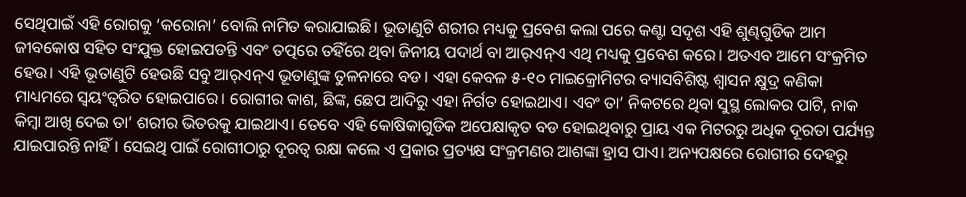ସେଥିପାଇଁ ଏହି ରୋଗକୁ ‘କରୋନା’ ବୋଲି ନାମିତ କରାଯାଇଛି। ଭୂତାଣୁଟି ଶରୀର ମଧ୍ୟକୁ ପ୍ରବେଶ କଲା ପରେ କଣ୍ଟା ସଦୃଶ ଏହି ଶୁଣ୍ଢଗୁଡିକ ଆମ ଜୀବକୋଷ ସହିତ ସଂଯୁକ୍ତ ହୋଇପଡନ୍ତି ଏବଂ ତତ୍ପରେ ତହିଁରେ ଥିବା ଜିନୀୟ ପଦାର୍ଥ ବା ଆର୍‌ଏନ୍‌ଏ ଏଥି ମଧ୍ୟକୁ ପ୍ରବେଶ କରେ। ଅତଏବ ଆମେ ସଂକ୍ରମିତ ହେଉ। ଏହି ଭୂତାଣୁଟି ହେଉଛି ସବୁ ଆର୍‌ଏନ୍‌ଏ ଭୂତାଣୁଙ୍କ ତୁଳନାରେ ବଡ। ଏହା କେବଳ ୫-୧୦ ମାଇକ୍ରୋମିଟର ବ୍ୟାସବିଶିଷ୍ଟ ଶ୍ୱାସନ କ୍ଷୁଦ୍ର କଣିକା ମାଧ୍ୟମରେ ସ୍ବୟଂତ୍ୱରିତ ହୋଇପାରେ। ରୋଗୀର କାଶ, ଛିଙ୍କ, ଛେପ ଆଦିରୁ ଏହା ନିର୍ଗତ ହୋଇଥାଏ। ଏବଂ ତା’ ନିକଟରେ ଥିବା ସୁସ୍ଥ ଲୋକର ପାଟି, ନାକ କିମ୍ବା ଆଖି ଦେଇ ତା’ ଶରୀର ଭିତରକୁ ଯାଇଥାଏ। ତେବେ ଏହି କୋଷିକାଗୁଡିକ ଅପେକ୍ଷାକୃତ ବଡ ହୋଇଥିବାରୁ ପ୍ରାୟ ଏକ ମିଟରରୁ ଅଧିକ ଦୂରତା ପର୍ଯ୍ୟନ୍ତ ଯାଇପାରନ୍ତି ନାହିଁ। ସେଇଥି ପାଇଁ ରୋଗୀଠାରୁ ଦୂରତ୍ୱ ରକ୍ଷା କଲେ ଏ ପ୍ରକାର ପ୍ରତ୍ୟକ୍ଷ ସଂକ୍ରମଣର ଆଶଙ୍କା ହ୍ରାସ ପାଏ। ଅନ୍ୟପକ୍ଷରେ ରୋଗୀର ଦେହରୁ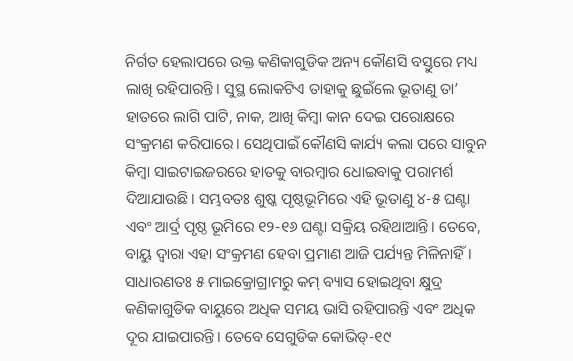ନିର୍ଗତ ହେଲାପରେ ଉକ୍ତ କଣିକାଗୁଡିକ ଅନ୍ୟ କୌଣସି ବସ୍ତୁରେ ମଧ୍ୟ ଲାଖି ରହିପାରନ୍ତି। ସୁସ୍ଥ ଲୋକଟିଏ ତାହାକୁ ଛୁଇଁଲେ ଭୂତାଣୁ ତା’ ହାତରେ ଲାଗି ପାଟି, ନାକ, ଆଖି କିମ୍ବା କାନ ଦେଇ ପରୋକ୍ଷରେ ସଂକ୍ରମଣ କରିପାରେ। ସେଥିପାଇଁ କୌଣସି କାର୍ଯ୍ୟ କଲା ପରେ ସାବୁନ କିମ୍ବା ସାଇଟାଇଜରରେ ହାତକୁ ବାରମ୍ବାର ଧୋଇବାକୁ ପରାମର୍ଶ ଦିଆଯାଉଛି। ସମ୍ଭବତଃ ଶୁଷ୍କ ପୃଷ୍ଠଭୂମିରେ ଏହି ଭୂତାଣୁ ୪-୫ ଘଣ୍ଟା ଏବଂ ଆର୍ଦ୍ର ପୃଷ୍ଠ ଭୂମିରେ ୧୨-୧୬ ଘଣ୍ଟା ସକ୍ରିୟ ରହିଥାଆନ୍ତି। ତେବେ, ବାୟୁ ଦ୍ୱାରା ଏହା ସଂକ୍ରମଣ ହେବା ପ୍ରମାଣ ଆଜି ପର୍ଯ୍ୟନ୍ତ ମିଳିନାହିଁ।
ସାଧାରଣତଃ ୫ ମାଇକ୍ରୋଗ୍ରାମରୁ କମ୍‌ ବ୍ୟାସ ହୋଇଥିବା କ୍ଷୁଦ୍ର କଣିକାଗୁଡିକ ବାୟୁରେ ଅଧିକ ସମୟ ଭାସି ରହିପାରନ୍ତି ଏବଂ ଅଧିକ ଦୂର ଯାଇପାରନ୍ତି। ତେବେ ସେଗୁଡିକ କୋଭିଡ୍‌-୧୯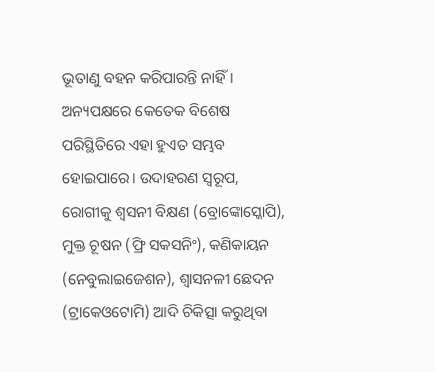ଭୂତାଣୁ ବହନ କରିପାରନ୍ତି ନାହିଁ। ଅନ୍ୟପକ୍ଷରେ କେତେକ ବିଶେଷ ପରିସ୍ଥିତିରେ ଏହା ହୁଏତ ସମ୍ଭବ ହୋଇପାରେ। ଉଦାହରଣ ସ୍ବରୂପ, ରୋଗୀକୁ ଶ୍ୱସନୀ ବିକ୍ଷଣ (ବ୍ରୋଙ୍କୋସ୍କୋପି), ମୁକ୍ତ ଚୂଷନ (ଫ୍ରି ସକସନିଂ), କଣିକାୟନ (ନେବୁଲାଇଜେଶନ), ଶ୍ୱାସନଳୀ ଛେଦନ (ଟ୍ରାକେଓଟୋମି) ଆଦି ଚିକିତ୍ସା କରୁଥିବା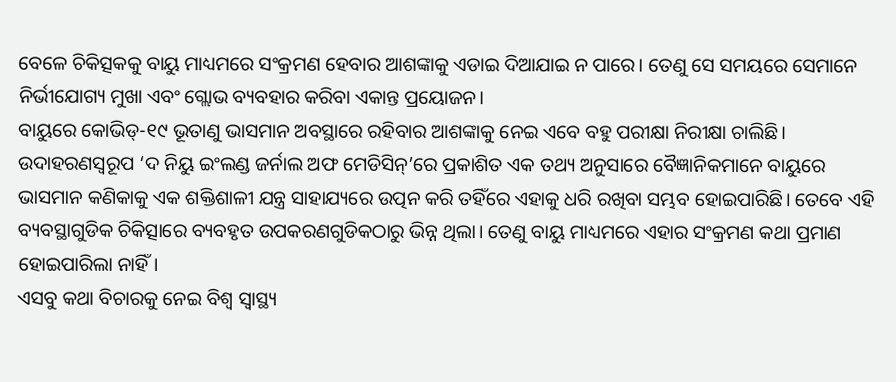ବେଳେ ଚିକିତ୍ସକକୁ ବାୟୁ ମାଧ୍ୟମରେ ସଂକ୍ରମଣ ହେବାର ଆଶଙ୍କାକୁ ଏଡାଇ ଦିଆଯାଇ ନ ପାରେ। ତେଣୁ ସେ ସମୟରେ ସେମାନେ ନିର୍ଭୀଯୋଗ୍ୟ ମୁଖା ଏବଂ ଗ୍ଲୋଭ ବ୍ୟବହାର କରିବା ଏକାନ୍ତ ପ୍ରୟୋଜନ।
ବାୟୁରେ କୋଭିଡ୍‌-୧୯ ଭୂତାଣୁ ଭାସମାନ ଅବସ୍ଥାରେ ରହିବାର ଆଶଙ୍କାକୁ ନେଇ ଏବେ ବହୁ ପରୀକ୍ଷା ନିରୀକ୍ଷା ଚାଲିଛି। ଉଦାହରଣସ୍ବରୂପ ‘ଦ ନିୟୁ ଇଂଲଣ୍ଡ ଜର୍ନାଲ ଅଫ ମେଡିସିନ୍‌’ରେ ପ୍ରକାଶିତ ଏକ ତଥ୍ୟ ଅନୁସାରେ ବୈଜ୍ଞାନିକମାନେ ବାୟୁରେ ଭାସମାନ କଣିକାକୁ ଏକ ଶକ୍ତିଶାଳୀ ଯନ୍ତ୍ର ସାହାଯ୍ୟରେ ଉତ୍ପନ କରି ତହିଁରେ ଏହାକୁ ଧରି ରଖିବା ସମ୍ଭବ ହୋଇପାରିଛି। ତେବେ ଏହି ବ୍ୟବସ୍ଥାଗୁଡିକ ଚିକିତ୍ସାରେ ବ୍ୟବହୃତ ଉପକରଣଗୁଡିକଠାରୁ ଭିନ୍ନ ଥିଲା। ତେଣୁ ବାୟୁ ମାଧ୍ୟମରେ ଏହାର ସଂକ୍ରମଣ କଥା ପ୍ରମାଣ ହୋଇପାରିଲା ନାହିଁ।
ଏସବୁ କଥା ବିଚାରକୁ ନେଇ ବିଶ୍ୱ ସ୍ବାସ୍ଥ୍ୟ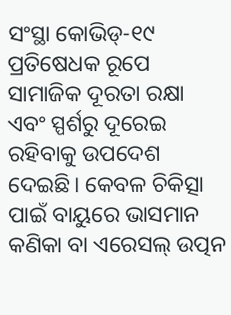ସଂସ୍ଥା କୋଭିଡ୍‌-୧୯ ପ୍ରତିଷେଧକ ରୂପେ ସାମାଜିକ ଦୂରତା ରକ୍ଷା ଏବଂ ସ୍ପର୍ଶରୁ ଦୂରେଇ ରହିବାକୁ ଉପଦେଶ ଦେଇଛି। କେବଳ ଚିକିତ୍ସା ପାଇଁ ବାୟୁରେ ଭାସମାନ କଣିକା ବା ଏରେସଲ୍‌ ଉତ୍ପନ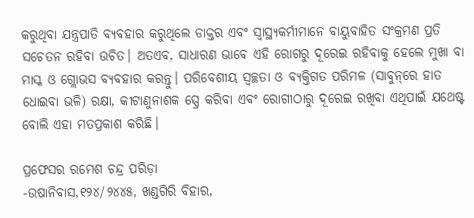କରୁଥିବା ଯନ୍ତ୍ରପାତି ବ୍ୟବହାର କରୁଥିଲେ ଡାକ୍ତର ଏବଂ ସ୍ବାସ୍ଥ୍ୟକର୍ମୀମାନେ ବାୟୁବାହିତ ସଂକ୍ରମଣ ପ୍ରତି ସଚେତନ ରହିବା ଉଚିତ। ଅତଏବ, ସାଧାରଣ ଭାବେ ଏହି ରୋଗରୁ ଦୂରେଇ ରହିବାକୁ ହେଲେ ମୁଖା ବା ମାସ୍କ ଓ ଗ୍ଲୋଭସ ବ୍ୟବହାର କରନ୍ତୁ। ପରିବେଶୀୟ ସ୍ବଚ୍ଛତା ଓ ବ୍ୟକ୍ତିଗତ ପରିମଳ (ସାବୁନ୍‌ରେ ହାତ ଧୋଇବା ଭଳି) ରକ୍ଷା, କୀଟାଣୁନାଶକ ସ୍ପ୍ରେ କରିବା ଏବଂ ରୋଗୀଠାରୁ ଦୂରେଇ ରଖିବା ଏଥିପାଇଁ ଯଥେଷ୍ଟ ବୋଲି ଏହା ମତପ୍ରକାଶ କରିଛି।

ପ୍ରଫେସର ରମେଶ ଚନ୍ଦ୍ର ପରିଡ଼ା
-ଉଷାନିବାସ,୧୨୪/୨୪୪୫, ଖଣ୍ଡଗିରି ବିହାର,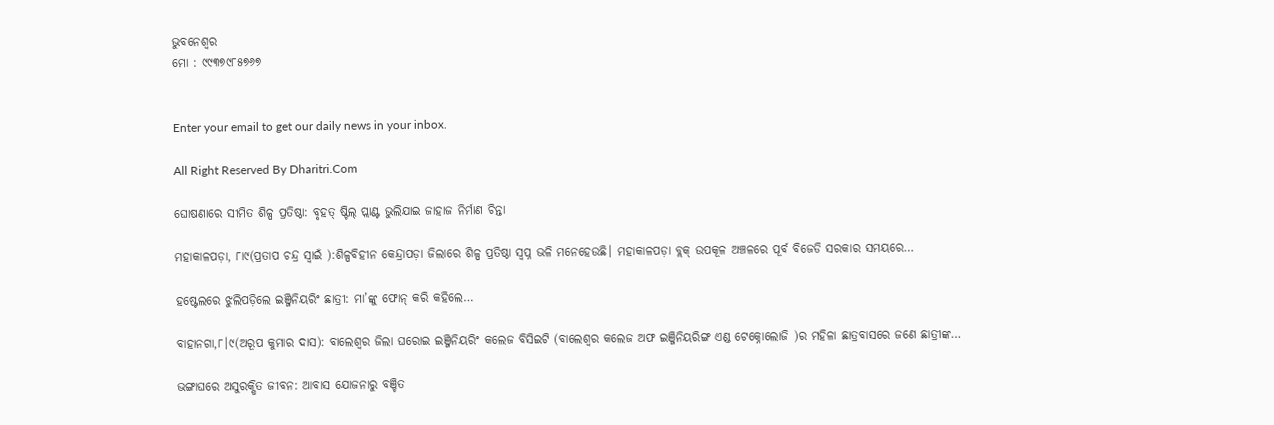ଭୁବନେଶ୍ୱର
ମୋ : ୯୯୩୭୯୮୫୭୬୭


Enter your email to get our daily news in your inbox.

All Right Reserved By Dharitri.Com

ଘୋଷଣାରେ ସୀମିତ ଶିଳ୍ପ ପ୍ରତିଷ୍ଠା: ବୃହତ୍‌ ଷ୍ଟିଲ୍‌ ପ୍ଲାଣ୍ଟ ଭୁଲିଯାଇ ଜାହାଜ ନିର୍ମାଣ ଚିନ୍ତା

ମହାକାଳପଡ଼ା, ୮ା୯(ପ୍ରତାପ ଚନ୍ଦ୍ର ସ୍ବାଇଁ ):ଶିଳ୍ପବିହୀନ କେନ୍ଦ୍ରାପଡ଼ା ଜିଲାରେ ଶିଳ୍ପ ପ୍ରତିଷ୍ଠା ସ୍ବପ୍ନ ଭଳି ମନେହେଉଛି। ମହାକାଳପଡ଼ା ବ୍ଲକ୍‌ ଉପକୂଳ ଅଞ୍ଚଳରେ ପୂର୍ବ ବିଜେଡି ସରକାର ସମୟରେ…

ହଷ୍ଟେଲରେ ଝୁଲିପଡ଼ିଲେ ଇଞ୍ଜିନିୟରିଂ ଛାତ୍ରୀ: ମା’ଙ୍କୁ ଫୋନ୍‌ କରି କହିଲେ…

ବାହାନଗା,୮।୯(ଅରୂପ କୁମାର ଦାସ): ବାଲେଶ୍ୱର ଜିଲା ଘରୋଇ ଇଞ୍ଜିନିୟରିଂ କଲେଜ ବିସିଇଟି (ବାଲେଶ୍ବର କଲେଜ ଅଫ ଇଞ୍ଜିନିୟରିଙ୍ଗ ଏଣ୍ଡ ଟେକ୍ନୋଲୋଜି )ର ମହିଳା ଛାତ୍ରବାସରେ ଜଣେ ଛାତ୍ରୀଙ୍କ…

ଭଙ୍ଗାଘରେ ଅସୁରକ୍ଷିତ ଜୀବନ: ଆବାସ ଯୋଜନାରୁ ବଞ୍ଚିତ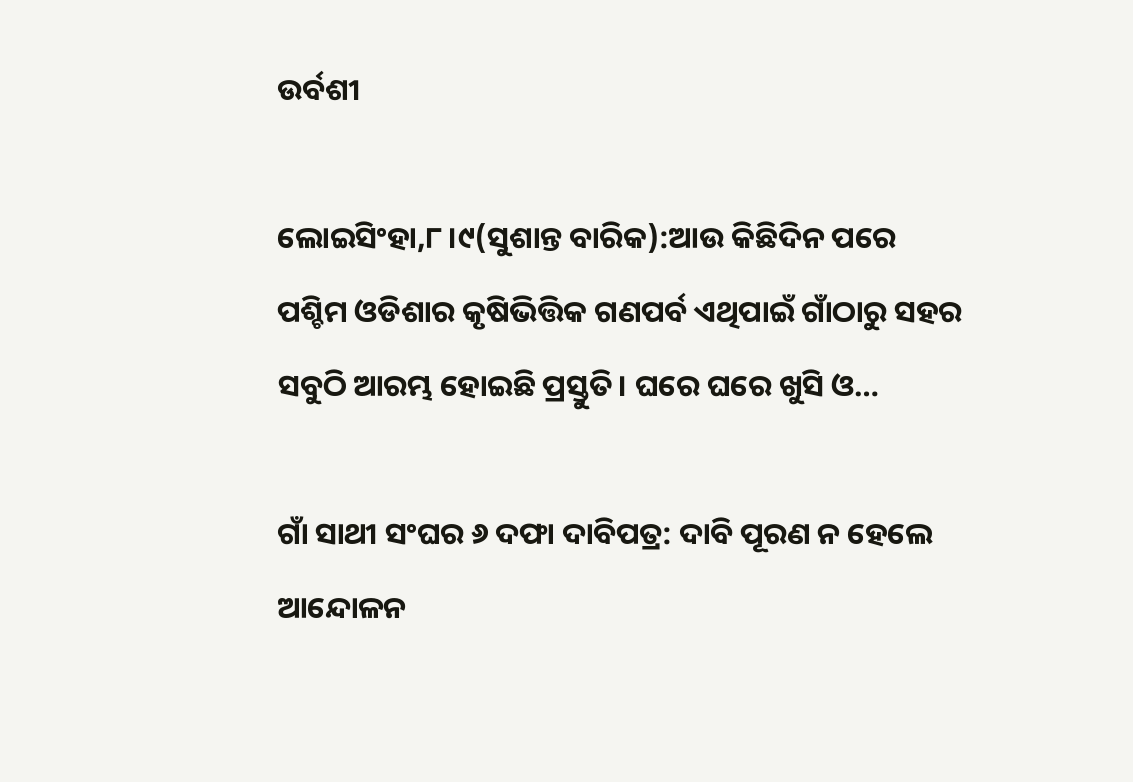ଉର୍ବଶୀ

ଲୋଇସିଂହା,୮।୯(ସୁଶାନ୍ତ ବାରିକ):ଆଉ କିଛିଦିନ ପରେ ପଶ୍ଚିମ ଓଡିଶାର କୃଷିଭିତ୍ତିକ ଗଣପର୍ବ ଏଥିପାଇଁ ଗାଁଠାରୁ ସହର ସବୁଠି ଆରମ୍ଭ ହୋଇଛି ପ୍ରସ୍ତୁତି। ଘରେ ଘରେ ଖୁସି ଓ…

ଗାଁ ସାଥୀ ସଂଘର ୬ ଦଫା ଦାବିପତ୍ର: ଦାବି ପୂରଣ ନ ହେଲେ ଆନ୍ଦୋଳନ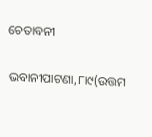ଚେତାବନୀ

ଭବାନୀପାଟଣା,୮ା୯(ଉତ୍ତମ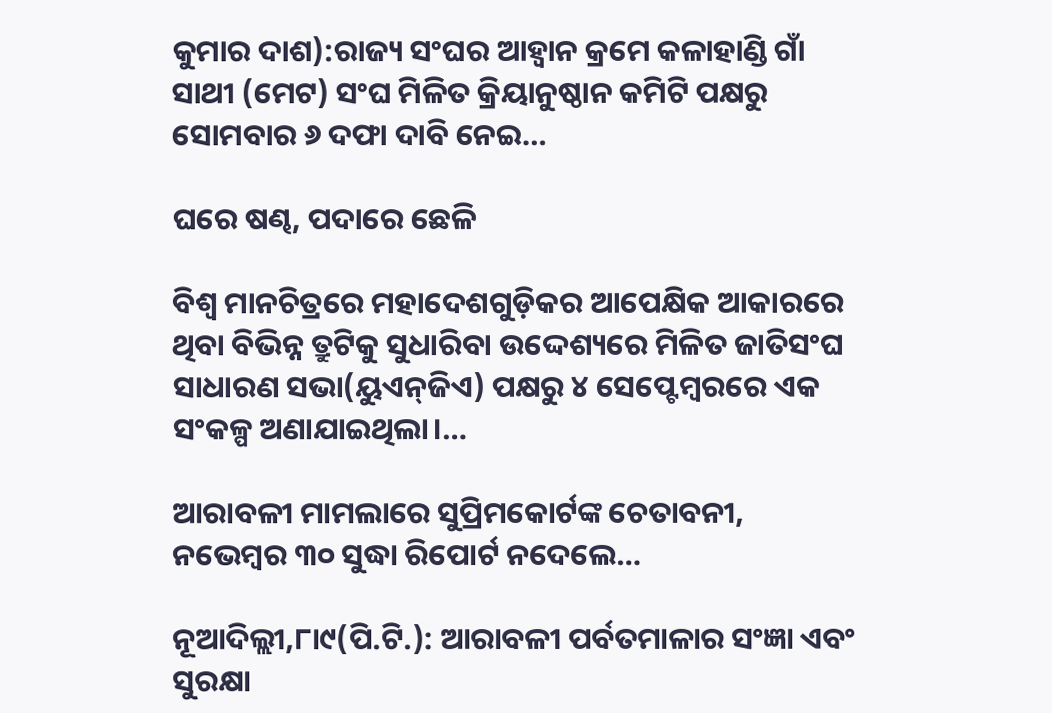କୁମାର ଦାଶ):ରାଜ୍ୟ ସଂଘର ଆହ୍ବାନ କ୍ରମେ କଳାହାଣ୍ଡି ଗାଁ ସାଥୀ (ମେଟ) ସଂଘ ମିଳିତ କ୍ରିୟାନୁଷ୍ଠାନ କମିଟି ପକ୍ଷରୁ ସୋମବାର ୬ ଦଫା ଦାବି ନେଇ…

ଘରେ ଷଣ୍ଢ, ପଦାରେ ଛେଳି

ବିଶ୍ୱ ମାନଚିତ୍ରରେ ମହାଦେଶଗୁଡ଼ିକର ଆପେକ୍ଷିକ ଆକାରରେ ଥିବା ବିଭିନ୍ନ ତ୍ରୁଟିକୁ ସୁଧାରିବା ଉଦ୍ଦେଶ୍ୟରେ ମିଳିତ ଜାତିସଂଘ ସାଧାରଣ ସଭା(ୟୁଏନ୍‌ଜିଏ) ପକ୍ଷରୁ ୪ ସେପ୍ଟେମ୍ବରରେ ଏକ ସଂକଳ୍ପ ଅଣାଯାଇଥିଲା।…

ଆରାବଳୀ ମାମଲାରେ ସୁପ୍ରିମକୋର୍ଟଙ୍କ ଚେତାବନୀ, ନଭେମ୍ବର ୩୦ ସୁଦ୍ଧା ରିପୋର୍ଟ ନଦେଲେ…

ନୂଆଦିଲ୍ଲୀ,୮ା୯(ପି.ଟି.): ଆରାବଳୀ ପର୍ବତମାଳାର ସଂଜ୍ଞା ଏବଂ ସୁରକ୍ଷା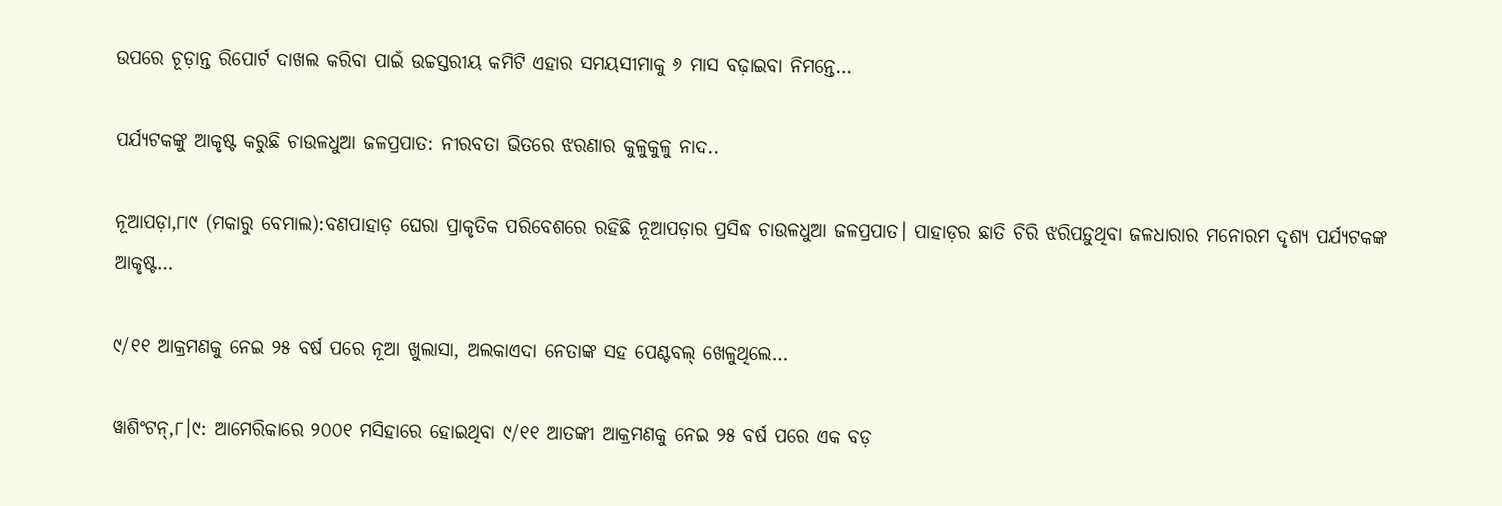ଉପରେ ଚୂଡ଼ାନ୍ତ ରିପୋର୍ଟ ଦାଖଲ କରିବା ପାଇଁ ଉଚ୍ଚସ୍ତରୀୟ କମିଟି ଏହାର ସମୟସୀମାକୁ ୬ ମାସ ବଢ଼ାଇବା ନିମନ୍ତେ…

ପର୍ଯ୍ୟଟକଙ୍କୁ ଆକୃଷ୍ଟ କରୁଛି ଚାଉଳଧୁଆ ଜଳପ୍ରପାତ: ନୀରବତା ଭିତରେ ଝରଣାର କୁଳୁକୁଳୁ ନାଦ..

ନୂଆପଡ଼ା,୮ା୯ (ମକାରୁ ବେମାଲ):ବଣପାହାଡ଼ ଘେରା ପ୍ରାକୃତିକ ପରିବେଶରେ ରହିଛି ନୂଆପଡ଼ାର ପ୍ରସିଦ୍ଧ ଚାଉଳଧୁଆ ଜଳପ୍ରପାତ। ପାହାଡ଼ର ଛାତି ଚିରି ଝରିପଡ଼ୁଥିବା ଜଳଧାରାର ମନୋରମ ଦୃଶ୍ୟ ପର୍ଯ୍ୟଟକଙ୍କ ଆକୃଷ୍ଟ…

୯/୧୧ ଆକ୍ରମଣକୁ ନେଇ ୨୫ ବର୍ଷ ପରେ ନୂଆ ଖୁଲାସା, ଅଲକାଏଦା ନେତାଙ୍କ ସହ ପେଣ୍ଟବଲ୍ ଖେଳୁଥିଲେ…

ୱାଶିଂଟନ୍,୮।୯: ଆମେରିକାରେ ୨୦୦୧ ମସିହାରେ ହୋଇଥିବା ୯/୧୧ ଆତଙ୍କୀ ଆକ୍ରମଣକୁ ନେଇ ୨୫ ବର୍ଷ ପରେ ଏକ ବଡ଼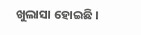ଖୁଲାସା ହୋଇଛି ।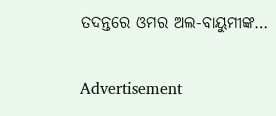ତଦନ୍ତରେ ଓମର ଅଲ-ବାୟୁମୀଙ୍କ…

Advertisement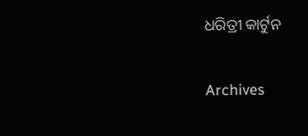ଧରିତ୍ରୀ କାର୍ଟୁନ

Archives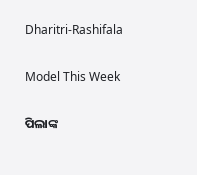Dharitri-Rashifala

Model This Week

ପିଲାଙ୍କ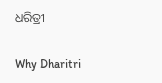ଧରିତ୍ରୀ

Why Dharitri